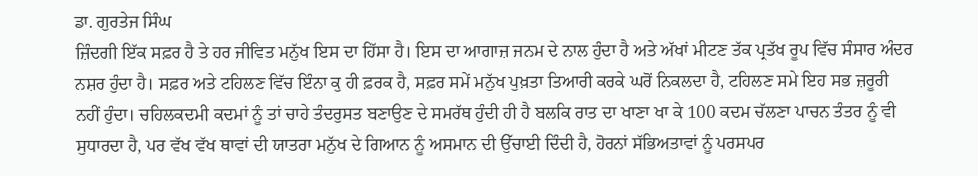ਡਾ. ਗੁਰਤੇਜ ਸਿੰਘ
ਜ਼ਿੰਦਗੀ ਇੱਕ ਸਫ਼ਰ ਹੈ ਤੇ ਹਰ ਜੀਵਿਤ ਮਨੁੱਖ ਇਸ ਦਾ ਹਿੱਸਾ ਹੈ। ਇਸ ਦਾ ਆਗਾਜ਼ ਜਨਮ ਦੇ ਨਾਲ ਹੁੰਦਾ ਹੈ ਅਤੇ ਅੱਖਾਂ ਮੀਟਣ ਤੱਕ ਪ੍ਰਤੱਖ ਰੂਪ ਵਿੱਚ ਸੰਸਾਰ ਅੰਦਰ ਨਸ਼ਰ ਹੁੰਦਾ ਹੈ। ਸਫ਼ਰ ਅਤੇ ਟਹਿਲਣ ਵਿੱਚ ਇੰਨਾ ਕੁ ਹੀ ਫ਼ਰਕ ਹੈ, ਸਫ਼ਰ ਸਮੇਂ ਮਨੁੱਖ ਪੁਖ਼ਤਾ ਤਿਆਰੀ ਕਰਕੇ ਘਰੋਂ ਨਿਕਲਦਾ ਹੈ, ਟਹਿਲਣ ਸਮੇ ਇਹ ਸਭ ਜ਼ਰੂਰੀ ਨਹੀਂ ਹੁੰਦਾ। ਚਹਿਲਕਦਮੀ ਕਦਮਾਂ ਨੂੰ ਤਾਂ ਚਾਹੇ ਤੰਦਰੁਸਤ ਬਣਾਉਣ ਦੇ ਸਮਰੱਥ ਹੁੰਦੀ ਹੀ ਹੈ ਬਲਕਿ ਰਾਤ ਦਾ ਖਾਣਾ ਖਾ ਕੇ 100 ਕਦਮ ਚੱਲਣਾ ਪਾਚਨ ਤੰਤਰ ਨੂੰ ਵੀ ਸੁਧਾਰਦਾ ਹੈ, ਪਰ ਵੱਖ ਵੱਖ ਥਾਵਾਂ ਦੀ ਯਾਤਰਾ ਮਨੁੱਖ ਦੇ ਗਿਆਨ ਨੂੰ ਅਸਮਾਨ ਦੀ ਉੱਚਾਈ ਦਿੰਦੀ ਹੈ, ਹੋਰਨਾਂ ਸੱਭਿਅਤਾਵਾਂ ਨੂੰ ਪਰਸਪਰ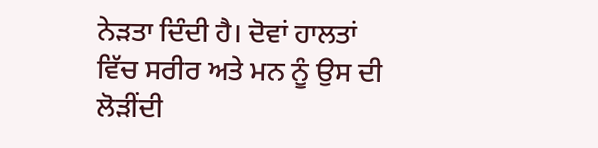ਨੇੜਤਾ ਦਿੰਦੀ ਹੈ। ਦੋਵਾਂ ਹਾਲਤਾਂ ਵਿੱਚ ਸਰੀਰ ਅਤੇ ਮਨ ਨੂੰ ਉਸ ਦੀ ਲੋੜੀਂਦੀ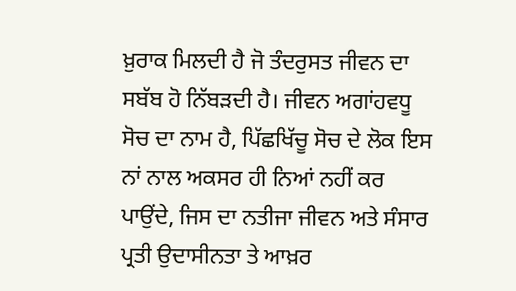ਖ਼ੁਰਾਕ ਮਿਲਦੀ ਹੈ ਜੋ ਤੰਦਰੁਸਤ ਜੀਵਨ ਦਾ ਸਬੱਬ ਹੋ ਨਿੱਬੜਦੀ ਹੈ। ਜੀਵਨ ਅਗਾਂਹਵਧੂ ਸੋਚ ਦਾ ਨਾਮ ਹੈ, ਪਿੱਛਖਿੱਚੂ ਸੋਚ ਦੇ ਲੋਕ ਇਸ ਨਾਂ ਨਾਲ ਅਕਸਰ ਹੀ ਨਿਆਂ ਨਹੀਂ ਕਰ ਪਾਉਂਦੇ, ਜਿਸ ਦਾ ਨਤੀਜਾ ਜੀਵਨ ਅਤੇ ਸੰਸਾਰ ਪ੍ਰਤੀ ਉਦਾਸੀਨਤਾ ਤੇ ਆਖ਼ਰ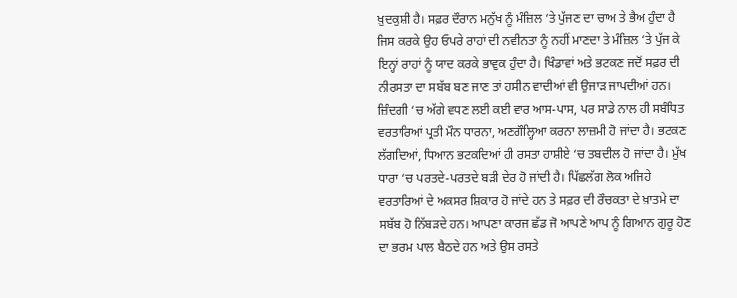ਖ਼ੁਦਕੁਸ਼ੀ ਹੈ। ਸਫ਼ਰ ਦੌਰਾਨ ਮਨੁੱਖ ਨੂੰ ਮੰਜ਼ਿਲ ‘ਤੇ ਪੁੱਜਣ ਦਾ ਚਾਅ ਤੇ ਭੈਅ ਹੁੰਦਾ ਹੈ ਜਿਸ ਕਰਕੇ ਉਹ ਓਪਰੇ ਰਾਹਾਂ ਦੀ ਨਵੀਨਤਾ ਨੂੰ ਨਹੀਂ ਮਾਣਦਾ ਤੇ ਮੰਜ਼ਿਲ ‘ਤੇ ਪੁੱਜ ਕੇ ਇਨ੍ਹਾਂ ਰਾਹਾਂ ਨੂੰ ਯਾਦ ਕਰਕੇ ਭਾਵੁਕ ਹੁੰਦਾ ਹੈ। ਖਿੰਡਾਵਾਂ ਅਤੇ ਭਟਕਣ ਜਦੋਂ ਸਫ਼ਰ ਦੀ ਨੀਰਸਤਾ ਦਾ ਸਬੱਬ ਬਣ ਜਾਣ ਤਾਂ ਹਸੀਨ ਵਾਦੀਆਂ ਵੀ ਉਜਾੜ ਜਾਪਦੀਆਂ ਹਨ।
ਜ਼ਿੰਦਗੀ ‘ਚ ਅੱਗੇ ਵਧਣ ਲਈ ਕਈ ਵਾਰ ਆਸ-ਪਾਸ, ਪਰ ਸਾਡੇ ਨਾਲ ਹੀ ਸਬੰਧਿਤ ਵਰਤਾਰਿਆਂ ਪ੍ਰਤੀ ਮੌਨ ਧਾਰਨਾ, ਅਣਗੌਲ੍ਹਿਆ ਕਰਨਾ ਲਾਜ਼ਮੀ ਹੋ ਜਾਂਦਾ ਹੈ। ਭਟਕਣ ਲੱਗਦਿਆਂ, ਧਿਆਨ ਭਟਕਦਿਆਂ ਹੀ ਰਸਤਾ ਹਾਸ਼ੀਏ ‘ਚ ਤਬਦੀਲ ਹੋ ਜਾਂਦਾ ਹੈ। ਮੁੱਖ ਧਾਰਾ ‘ਚ ਪਰਤਦੇ-ਪਰਤਦੇ ਬੜੀ ਦੇਰ ਹੋ ਜਾਂਦੀ ਹੈ। ਪਿੱਛਲੱਗ ਲੋਕ ਅਜਿਹੇ ਵਰਤਾਰਿਆਂ ਦੇ ਅਕਸਰ ਸ਼ਿਕਾਰ ਹੋ ਜਾਂਦੇ ਹਨ ਤੇ ਸਫ਼ਰ ਦੀ ਰੌਚਕਤਾ ਦੇ ਖ਼ਾਤਮੇ ਦਾ ਸਬੱਬ ਹੋ ਨਿੱਬੜਦੇ ਹਨ। ਆਪਣਾ ਕਾਰਜ ਛੱਡ ਜੋ ਆਪਣੇ ਆਪ ਨੂੰ ਗਿਆਨ ਗੁਰੂ ਹੋਣ ਦਾ ਭਰਮ ਪਾਲ ਬੈਠਦੇ ਹਨ ਅਤੇ ਉਸ ਰਸਤੇ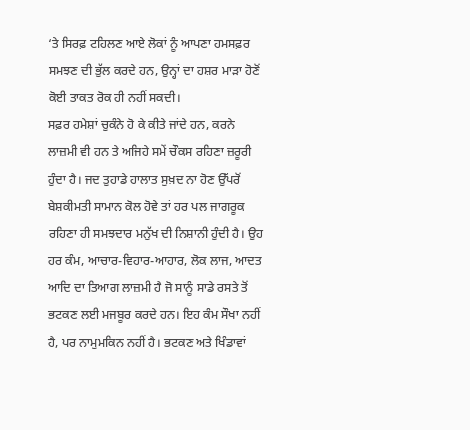‘ਤੇ ਸਿਰਫ਼ ਟਹਿਲਣ ਆਏ ਲੋਕਾਂ ਨੂੰ ਆਪਣਾ ਹਮਸਫ਼ਰ ਸਮਝਣ ਦੀ ਭੁੱਲ ਕਰਦੇ ਹਨ, ਉਨ੍ਹਾਂ ਦਾ ਹਸ਼ਰ ਮਾੜਾ ਹੋਣੋਂ ਕੋਈ ਤਾਕਤ ਰੋਕ ਹੀ ਨਹੀਂ ਸਕਦੀ।
ਸਫ਼ਰ ਹਮੇਸ਼ਾਂ ਚੁਕੰਨੇ ਹੋ ਕੇ ਕੀਤੇ ਜਾਂਦੇ ਹਨ, ਕਰਨੇ ਲਾਜ਼ਮੀ ਵੀ ਹਨ ਤੇ ਅਜਿਹੇ ਸਮੇਂ ਚੌਕਸ ਰਹਿਣਾ ਜ਼ਰੂਰੀ ਹੁੰਦਾ ਹੈ। ਜਦ ਤੁਹਾਡੇ ਹਾਲਾਤ ਸੁਖ਼ਦ ਨਾ ਹੋਣ ਉੱਪਰੋਂ ਬੇਸ਼ਕੀਮਤੀ ਸਾਮਾਨ ਕੋਲ ਹੋਵੇ ਤਾਂ ਹਰ ਪਲ ਜਾਗਰੂਕ ਰਹਿਣਾ ਹੀ ਸਮਝਦਾਰ ਮਨੁੱਖ ਦੀ ਨਿਸ਼ਾਨੀ ਹੁੰਦੀ ਹੈ। ਉਹ ਹਰ ਕੰਮ, ਆਚਾਰ-ਵਿਹਾਰ-ਆਹਾਰ, ਲੋਕ ਲਾਜ, ਆਦਤ ਆਦਿ ਦਾ ਤਿਆਗ ਲਾਜ਼ਮੀ ਹੈ ਜੋ ਸਾਨੂੰ ਸਾਡੇ ਰਸਤੇ ਤੋਂ ਭਟਕਣ ਲਈ ਮਜਬੂਰ ਕਰਦੇ ਹਨ। ਇਹ ਕੰਮ ਸੌਖਾ ਨਹੀਂ ਹੈ, ਪਰ ਨਾਮੁਮਕਿਨ ਨਹੀਂ ਹੈ। ਭਟਕਣ ਅਤੇ ਖਿੰਡਾਵਾਂ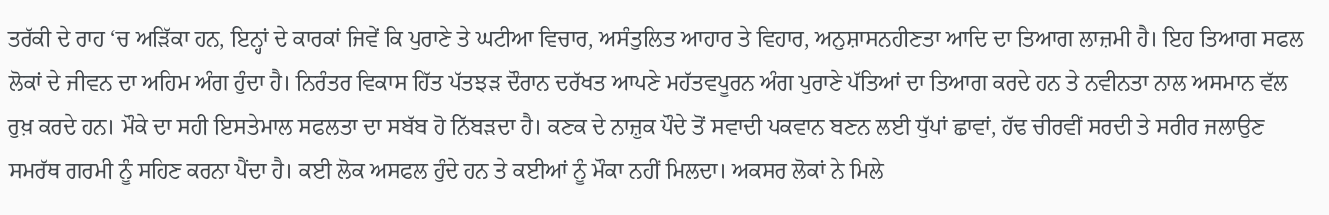ਤਰੱਕੀ ਦੇ ਰਾਹ ‘ਚ ਅੜਿੱਕਾ ਹਨ, ਇਨ੍ਹਾਂ ਦੇ ਕਾਰਕਾਂ ਜਿਵੇਂ ਕਿ ਪੁਰਾਣੇ ਤੇ ਘਟੀਆ ਵਿਚਾਰ, ਅਸੰਤੁਲਿਤ ਆਹਾਰ ਤੇ ਵਿਹਾਰ, ਅਨੁਸ਼ਾਸਨਹੀਣਤਾ ਆਦਿ ਦਾ ਤਿਆਗ ਲਾਜ਼ਮੀ ਹੈ। ਇਹ ਤਿਆਗ ਸਫਲ ਲੋਕਾਂ ਦੇ ਜੀਵਨ ਦਾ ਅਹਿਮ ਅੰਗ ਹੁੰਦਾ ਹੈ। ਨਿਰੰਤਰ ਵਿਕਾਸ ਹਿੱਤ ਪੱਤਝੜ ਦੌਰਾਨ ਦਰੱਖਤ ਆਪਣੇ ਮਹੱਤਵਪੂਰਨ ਅੰਗ ਪੁਰਾਣੇ ਪੱਤਿਆਂ ਦਾ ਤਿਆਗ ਕਰਦੇ ਹਨ ਤੇ ਨਵੀਨਤਾ ਨਾਲ ਅਸਮਾਨ ਵੱਲ ਰੁਖ਼ ਕਰਦੇ ਹਨ। ਮੌਕੇ ਦਾ ਸਹੀ ਇਸਤੇਮਾਲ ਸਫਲਤਾ ਦਾ ਸਬੱਬ ਹੋ ਨਿੱਬੜਦਾ ਹੈ। ਕਣਕ ਦੇ ਨਾਜ਼ੁਕ ਪੌਦੇ ਤੋਂ ਸਵਾਦੀ ਪਕਵਾਨ ਬਣਨ ਲਈ ਧੁੱਪਾਂ ਛਾਵਾਂ, ਹੱਢ ਚੀਰਵੀਂ ਸਰਦੀ ਤੇ ਸਰੀਰ ਜਲਾਉਣ ਸਮਰੱਥ ਗਰਮੀ ਨੂੰ ਸਹਿਣ ਕਰਨਾ ਪੈਂਦਾ ਹੈ। ਕਈ ਲੋਕ ਅਸਫਲ ਹੁੰਦੇ ਹਨ ਤੇ ਕਈਆਂ ਨੂੰ ਮੌਕਾ ਨਹੀਂ ਮਿਲਦਾ। ਅਕਸਰ ਲੋਕਾਂ ਨੇ ਮਿਲੇ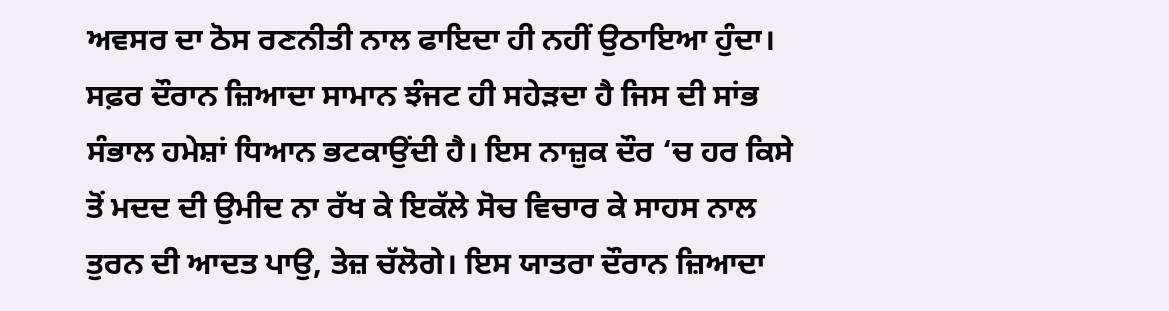ਅਵਸਰ ਦਾ ਠੋਸ ਰਣਨੀਤੀ ਨਾਲ ਫਾਇਦਾ ਹੀ ਨਹੀਂ ਉਠਾਇਆ ਹੁੰਦਾ।
ਸਫ਼ਰ ਦੌਰਾਨ ਜ਼ਿਆਦਾ ਸਾਮਾਨ ਝੰਜਟ ਹੀ ਸਹੇੜਦਾ ਹੈ ਜਿਸ ਦੀ ਸਾਂਭ ਸੰਭਾਲ ਹਮੇਸ਼ਾਂ ਧਿਆਨ ਭਟਕਾਉਂਦੀ ਹੈ। ਇਸ ਨਾਜ਼ੁਕ ਦੌਰ ‘ਚ ਹਰ ਕਿਸੇ ਤੋਂ ਮਦਦ ਦੀ ਉਮੀਦ ਨਾ ਰੱਖ ਕੇ ਇਕੱਲੇ ਸੋਚ ਵਿਚਾਰ ਕੇ ਸਾਹਸ ਨਾਲ ਤੁਰਨ ਦੀ ਆਦਤ ਪਾਉ, ਤੇਜ਼ ਚੱਲੋਗੇ। ਇਸ ਯਾਤਰਾ ਦੌਰਾਨ ਜ਼ਿਆਦਾ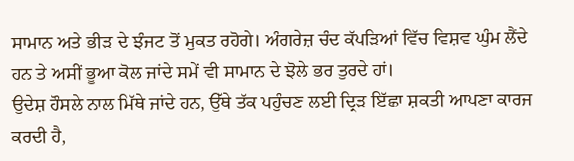ਸਾਮਾਨ ਅਤੇ ਭੀੜ ਦੇ ਝੰਜਟ ਤੋਂ ਮੁਕਤ ਰਹੋਗੇ। ਅੰਗਰੇਜ਼ ਚੰਦ ਕੱਪੜਿਆਂ ਵਿੱਚ ਵਿਸ਼ਵ ਘੁੰਮ ਲੈਂਦੇ ਹਨ ਤੇ ਅਸੀਂ ਭੂਆ ਕੋਲ ਜਾਂਦੇ ਸਮੇਂ ਵੀ ਸਾਮਾਨ ਦੇ ਝੋਲੇ ਭਰ ਤੁਰਦੇ ਹਾਂ।
ਉਦੇਸ਼ ਹੌਸਲੇ ਨਾਲ ਮਿੱਥੇ ਜਾਂਦੇ ਹਨ, ਉੱਥੇ ਤੱਕ ਪਹੁੰਚਣ ਲਈ ਦ੍ਰਿੜ ਇੱਛਾ ਸ਼ਕਤੀ ਆਪਣਾ ਕਾਰਜ ਕਰਦੀ ਹੈ,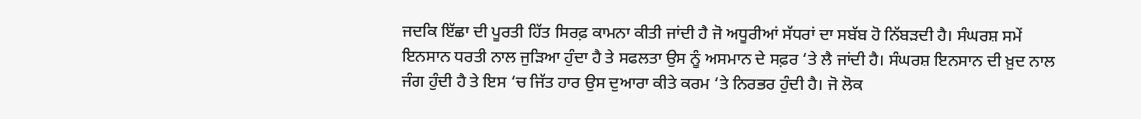ਜਦਕਿ ਇੱਛਾ ਦੀ ਪੂਰਤੀ ਹਿੱਤ ਸਿਰਫ਼ ਕਾਮਨਾ ਕੀਤੀ ਜਾਂਦੀ ਹੈ ਜੋ ਅਧੂਰੀਆਂ ਸੱਧਰਾਂ ਦਾ ਸਬੱਬ ਹੋ ਨਿੱਬੜਦੀ ਹੈ। ਸੰਘਰਸ਼ ਸਮੇਂ ਇਨਸਾਨ ਧਰਤੀ ਨਾਲ ਜੁੜਿਆ ਹੁੰਦਾ ਹੈ ਤੇ ਸਫਲਤਾ ਉਸ ਨੂੰ ਅਸਮਾਨ ਦੇ ਸਫ਼ਰ ‘ਤੇ ਲੈ ਜਾਂਦੀ ਹੈ। ਸੰਘਰਸ਼ ਇਨਸਾਨ ਦੀ ਖ਼ੁਦ ਨਾਲ ਜੰਗ ਹੁੰਦੀ ਹੈ ਤੇ ਇਸ ‘ਚ ਜਿੱਤ ਹਾਰ ਉਸ ਦੁਆਰਾ ਕੀਤੇ ਕਰਮ ‘ਤੇ ਨਿਰਭਰ ਹੁੰਦੀ ਹੈ। ਜੋ ਲੋਕ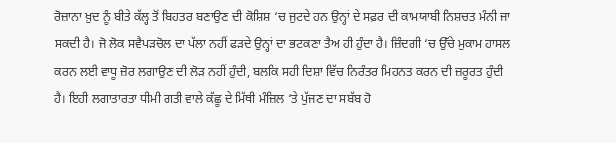ਰੋਜ਼ਾਨਾ ਖ਼ੁਦ ਨੂੰ ਬੀਤੇ ਕੱਲ੍ਹ ਤੋਂ ਬਿਹਤਰ ਬਣਾਉਣ ਦੀ ਕੋਸ਼ਿਸ਼ ‘ਚ ਜੁਟਦੇ ਹਨ ਉਨ੍ਹਾਂ ਦੇ ਸਫ਼ਰ ਦੀ ਕਾਮਯਾਬੀ ਨਿਸ਼ਚਤ ਮੰਨੀ ਜਾ ਸਕਦੀ ਹੈ। ਜੋ ਲੋਕ ਸਵੈਪੜਚੋਲ ਦਾ ਪੱਲਾ ਨਹੀਂ ਫੜਦੇ ਉਨ੍ਹਾਂ ਦਾ ਭਟਕਣਾ ਤੈਅ ਹੀ ਹੁੰਦਾ ਹੈ। ਜ਼ਿੰਦਗੀ ‘ਚ ਉੱਚੇ ਮੁਕਾਮ ਹਾਸਲ ਕਰਨ ਲਈ ਵਾਧੂ ਜ਼ੋਰ ਲਗਾਉਣ ਦੀ ਲੋੜ ਨਹੀਂ ਹੁੰਦੀ, ਬਲਕਿ ਸਹੀ ਦਿਸ਼ਾ ਵਿੱਚ ਨਿਰੰਤਰ ਮਿਹਨਤ ਕਰਨ ਦੀ ਜ਼ਰੂਰਤ ਹੁੰਦੀ ਹੈ। ਇਹੀ ਲਗਾਤਾਰਤਾ ਧੀਮੀ ਗਤੀ ਵਾਲੇ ਕੱਛੂ ਦੇ ਮਿੱਥੀ ਮੰਜ਼ਿਲ ‘ਤੇ ਪੁੱਜਣ ਦਾ ਸਬੱਬ ਹੋ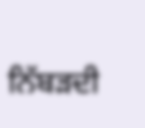ਨਿੱਬੜਦੀ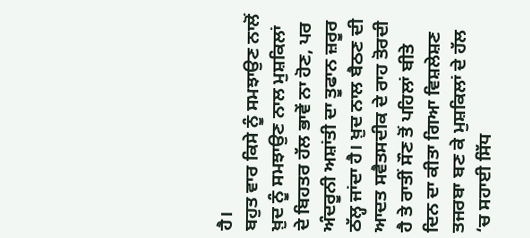ਹੈ।
ਬਹੁਤ ਵਾਰ ਕਿਸੇ ਨੂੰ ਸਮਝਾਉਣ ਨਾਲੋਂ ਖ਼ੁਦ ਨੂੰ ਸਮਝਾਉਣ ਨਾਲ ਮੁਸ਼ਕਿਲਾਂ ਦੇ ਬਿਹਤਰ ਹੱਲ ਭਾਵੇਂ ਨਾ ਹੋਣ, ਪਰ ਅੰਦਰੂਨੀ ਅਸ਼ਾਂਤੀ ਦਾ ਤੂਫਾਨ ਜ਼ਰੂਰ ਠੱਲ੍ਹ ਜਾਂਦਾ ਹੈ। ਖ਼ੁਦ ਨਾਲ ਬੈਠਣ ਦੀ ਆਦਤ ਸਵੈਤਸਦੀਕ ਦੇ ਰਾਹ ਤੋਰਦੀ ਹੈ ਤੇ ਰਾਤੀਂ ਸੌਣ ਤੋਂ ਪਹਿਲਾਂ ਬੀਤੇ ਦਿਨ ਦਾ ਕੀਤਾ ਗਿਆ ਵਿਸ਼ਲੇਸ਼ਣ ਤਜਰਬਾ ਬਣ ਕੇ ਮੁਸ਼ਕਿਲਾਂ ਦੇ ਹੱਲ ‘ਚ ਸਹਾਈ ਸਿੱਧ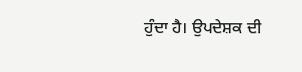ਹੁੰਦਾ ਹੈ। ਉਪਦੇਸ਼ਕ ਦੀ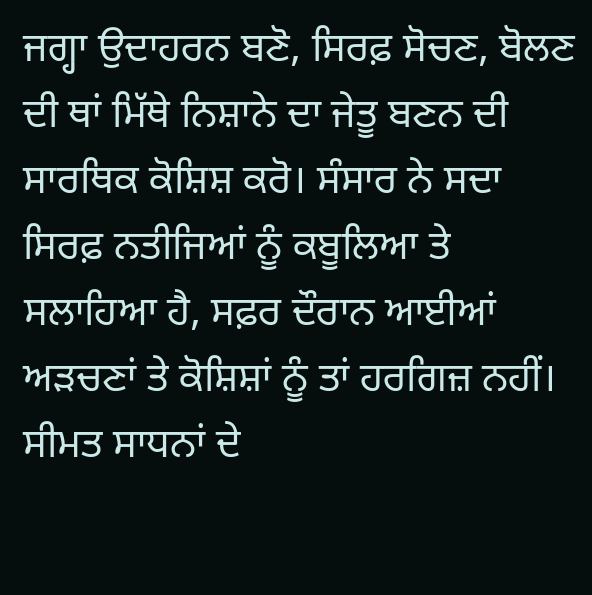ਜਗ੍ਹਾ ਉਦਾਹਰਨ ਬਣੋ, ਸਿਰਫ਼ ਸੋਚਣ, ਬੋਲਣ ਦੀ ਥਾਂ ਮਿੱਥੇ ਨਿਸ਼ਾਨੇ ਦਾ ਜੇਤੂ ਬਣਨ ਦੀ ਸਾਰਥਿਕ ਕੋਸ਼ਿਸ਼ ਕਰੋ। ਸੰਸਾਰ ਨੇ ਸਦਾ ਸਿਰਫ਼ ਨਤੀਜਿਆਂ ਨੂੰ ਕਬੂਲਿਆ ਤੇ ਸਲਾਹਿਆ ਹੈ, ਸਫ਼ਰ ਦੌਰਾਨ ਆਈਆਂ ਅੜਚਣਾਂ ਤੇ ਕੋਸ਼ਿਸ਼ਾਂ ਨੂੰ ਤਾਂ ਹਰਗਿਜ਼ ਨਹੀਂ। ਸੀਮਤ ਸਾਧਨਾਂ ਦੇ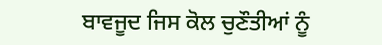ਬਾਵਜੂਦ ਜਿਸ ਕੋਲ ਚੁਣੌਤੀਆਂ ਨੂੰ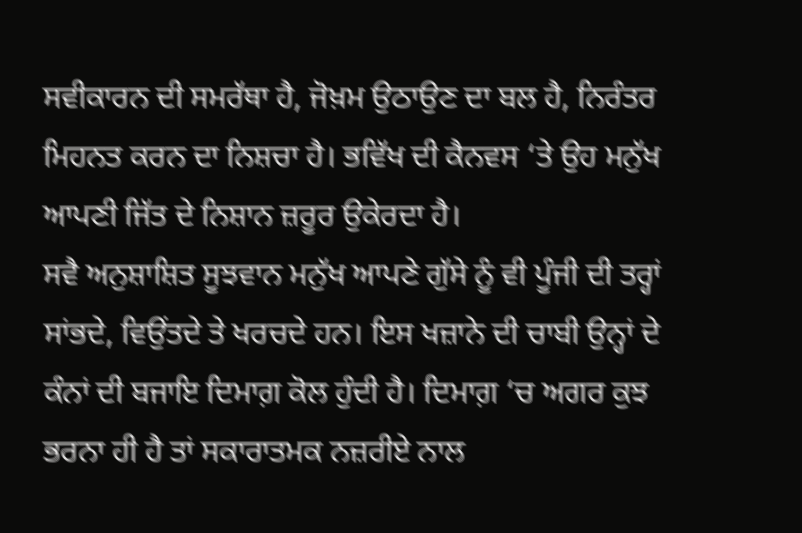ਸਵੀਕਾਰਨ ਦੀ ਸਮਰੱਥਾ ਹੈ, ਜੋਖ਼ਮ ਉਠਾਉਣ ਦਾ ਬਲ ਹੈ, ਨਿਰੰਤਰ ਮਿਹਨਤ ਕਰਨ ਦਾ ਨਿਸ਼ਚਾ ਹੈ। ਭਵਿੱਖ ਦੀ ਕੈਨਵਸ ‘ਤੇ ਉਹ ਮਨੁੱਖ ਆਪਣੀ ਜਿੱਤ ਦੇ ਨਿਸ਼ਾਨ ਜ਼ਰੂਰ ਉਕੇਰਦਾ ਹੈ।
ਸਵੈ ਅਨੁਸ਼ਾਸ਼ਿਤ ਸੂਝਵਾਨ ਮਨੁੱਖ ਆਪਣੇ ਗੁੱਸੇ ਨੂੰ ਵੀ ਪੂੰਜੀ ਦੀ ਤਰ੍ਹਾਂ ਸਾਂਭਦੇ, ਵਿਉਂਤਦੇ ਤੇ ਖਰਚਦੇ ਹਨ। ਇਸ ਖਜ਼ਾਨੇ ਦੀ ਚਾਬੀ ਉਨ੍ਹਾਂ ਦੇ ਕੰਨਾਂ ਦੀ ਬਜਾਇ ਦਿਮਾਗ਼ ਕੋਲ ਹੁੰਦੀ ਹੈ। ਦਿਮਾਗ਼ ‘ਚ ਅਗਰ ਕੁਝ ਭਰਨਾ ਹੀ ਹੈ ਤਾਂ ਸਕਾਰਾਤਮਕ ਨਜ਼ਰੀਏ ਨਾਲ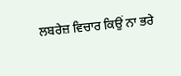ਲਬਰੇਜ਼ ਵਿਚਾਰ ਕਿਉਂ ਨਾ ਭਰੇ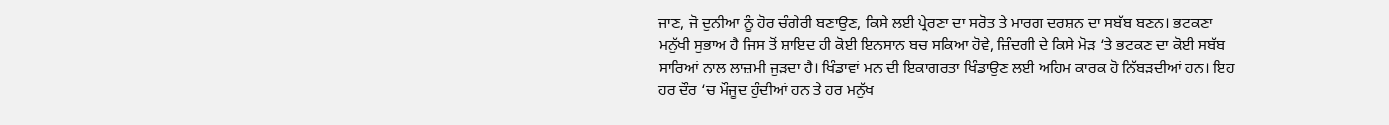ਜਾਣ, ਜੋ ਦੁਨੀਆ ਨੂੰ ਹੋਰ ਚੰਗੇਰੀ ਬਣਾਉਣ, ਕਿਸੇ ਲਈ ਪ੍ਰੇਰਣਾ ਦਾ ਸਰੋਤ ਤੇ ਮਾਰਗ ਦਰਸ਼ਨ ਦਾ ਸਬੱਬ ਬਣਨ। ਭਟਕਣਾ ਮਨੁੱਖੀ ਸੁਭਾਅ ਹੈ ਜਿਸ ਤੋਂ ਸ਼ਾਇਦ ਹੀ ਕੋਈ ਇਨਸਾਨ ਬਚ ਸਕਿਆ ਹੋਵੇ, ਜ਼ਿੰਦਗੀ ਦੇ ਕਿਸੇ ਮੋੜ ‘ਤੇ ਭਟਕਣ ਦਾ ਕੋਈ ਸਬੱਬ ਸਾਰਿਆਂ ਨਾਲ ਲਾਜ਼ਮੀ ਜੁੜਦਾ ਹੈ। ਖਿੰਡਾਵਾਂ ਮਨ ਦੀ ਇਕਾਗਰਤਾ ਖਿੰਡਾਉਣ ਲਈ ਅਹਿਮ ਕਾਰਕ ਹੋ ਨਿੱਬੜਦੀਆਂ ਹਨ। ਇਹ ਹਰ ਦੌਰ ‘ਚ ਮੌਜੂਦ ਹੁੰਦੀਆਂ ਹਨ ਤੇ ਹਰ ਮਨੁੱਖ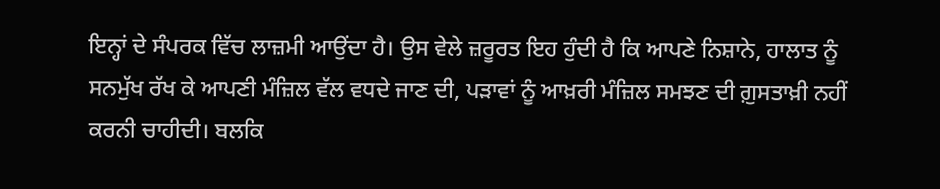ਇਨ੍ਹਾਂ ਦੇ ਸੰਪਰਕ ਵਿੱਚ ਲਾਜ਼ਮੀ ਆਉਂਦਾ ਹੈ। ਉਸ ਵੇਲੇ ਜ਼ਰੂਰਤ ਇਹ ਹੁੰਦੀ ਹੈ ਕਿ ਆਪਣੇ ਨਿਸ਼ਾਨੇ, ਹਾਲਾਤ ਨੂੰ ਸਨਮੁੱਖ ਰੱਖ ਕੇ ਆਪਣੀ ਮੰਜ਼ਿਲ ਵੱਲ ਵਧਦੇ ਜਾਣ ਦੀ, ਪੜਾਵਾਂ ਨੂੰ ਆਖ਼ਰੀ ਮੰਜ਼ਿਲ ਸਮਝਣ ਦੀ ਗ਼ੁਸਤਾਖ਼ੀ ਨਹੀਂ ਕਰਨੀ ਚਾਹੀਦੀ। ਬਲਕਿ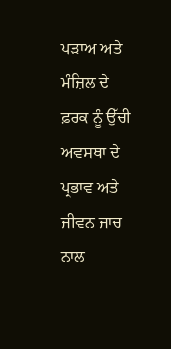ਪੜਾਅ ਅਤੇ ਮੰਜ਼ਿਲ ਦੇ ਫ਼ਰਕ ਨੂੰ ਉੱਚੀ ਅਵਸਥਾ ਦੇ ਪ੍ਰਭਾਵ ਅਤੇ ਜੀਵਨ ਜਾਚ ਨਾਲ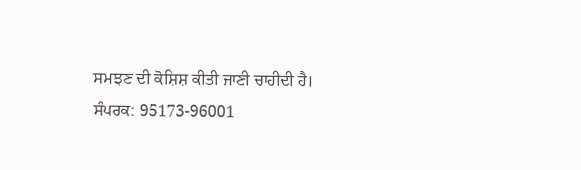ਸਮਝਣ ਦੀ ਕੋਸ਼ਿਸ਼ ਕੀਤੀ ਜਾਣੀ ਚਾਹੀਦੀ ਹੈ।
ਸੰਪਰਕ: 95173-96001